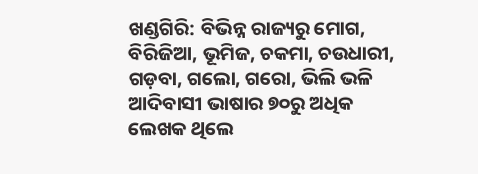ଖଣ୍ଡଗିରି: ବିଭିନ୍ନ ରାଜ୍ୟରୁ ମୋଗ, ବିରିଜିଆ, ଭୂମିଜ, ଚକମା, ଚଉଧାରୀ, ଗଡ଼ବା, ଗଲୋ, ଗରୋ, ଭିଲି ଭଳି ଆଦିବାସୀ ଭାଷାର ୭୦ରୁ ଅଧିକ ଲେଖକ ଥିଲେ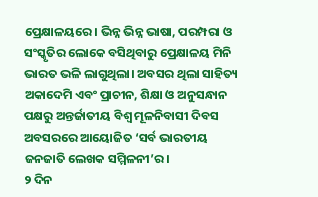ପ୍ରେକ୍ଷାଳୟରେ। ଭିନ୍ନ ଭିନ୍ନ ଭାଷା, ପରମ୍ପରା ଓ ସଂସ୍କୃତିର ଲୋକେ ବସିଥିବାରୁ ପ୍ରେକ୍ଷାଳୟ ମିନି ଭାରତ ଭଳି ଲାଗୁଥିଲା। ଅବସର ଥିଲା ସାହିତ୍ୟ ଅକାଦେମି ଏବଂ ପ୍ରାଚୀନ, ଶିକ୍ଷା ଓ ଅନୁସନ୍ଧାନ ପକ୍ଷରୁ ଅନ୍ତର୍ଜାତୀୟ ବିଶ୍ୱ ମୂଳନିବାସୀ ଦିବସ ଅବସରରେ ଆୟୋଜିତ ‘ସର୍ବ ଭାରତୀୟ ଜନଜାତି ଲେଖକ ସମ୍ମିଳନୀ’ର।
୨ ଦିନ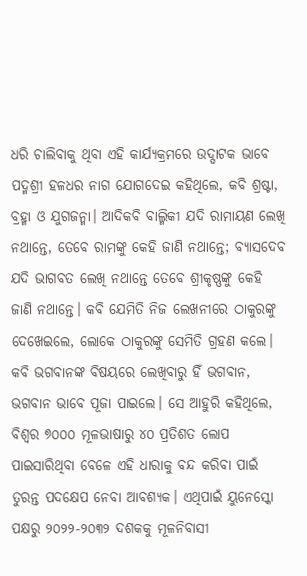ଧରି ଚାଲିବାକୁ ଥିବା ଏହି କାର୍ଯ୍ୟକ୍ରମରେ ଉଦ୍ଘାଟକ ଭାବେ ପଦ୍ମଶ୍ରୀ ହଳଧର ନାଗ ଯୋଗଦେଇ କହିଥିଲେ, କବି ଶ୍ରଷ୍ଟା, ବ୍ରହ୍ମା ଓ ଯୁଗଜନ୍ମା। ଆଦିକବି ବାଲ୍ମିକୀ ଯଦି ରାମାୟଣ ଲେଖି ନଥାନ୍ତେ, ତେବେ ରାମଙ୍କୁ କେହି ଜାଣି ନଥାନ୍ତେ; ବ୍ୟାସଦେବ ଯଦି ଭାଗବତ ଲେଖି ନଥାନ୍ତେ ତେବେ ଶ୍ରୀକୃଷ୍ଣଙ୍କୁ କେହି ଜାଣି ନଥାନ୍ତେ। କବି ଯେମିତି ନିଜ ଲେଖନୀରେ ଠାକୁରଙ୍କୁ ଦେଖେଇଲେ, ଲୋକେ ଠାକୁରଙ୍କୁ ସେମିତି ଗ୍ରହଣ କଲେ। କବି ଭଗବାନଙ୍କ ବିଷୟରେ ଲେଖିବାରୁ ହିଁ ଭଗବାନ, ଭଗବାନ ଭାବେ ପୂଜା ପାଇଲେ। ସେ ଆହୁରି କହିଥିଲେ, ବିଶ୍ୱର ୭୦୦୦ ମୂଳଭାଷାରୁ ୪୦ ପ୍ରତିଶତ ଲୋପ ପାଇସାରିଥିବା ବେଳେ ଏହି ଧାରାକୁ ବନ୍ଦ କରିବା ପାଇଁ ତୁରନ୍ତ ପଦକ୍ଷେପ ନେବା ଆବଶ୍ୟକ। ଏଥିପାଇଁ ୟୁନେସ୍କୋ ପକ୍ଷରୁ ୨୦୨୨-୨୦୩୨ ଦଶକକୁ ମୂଳନିବାସୀ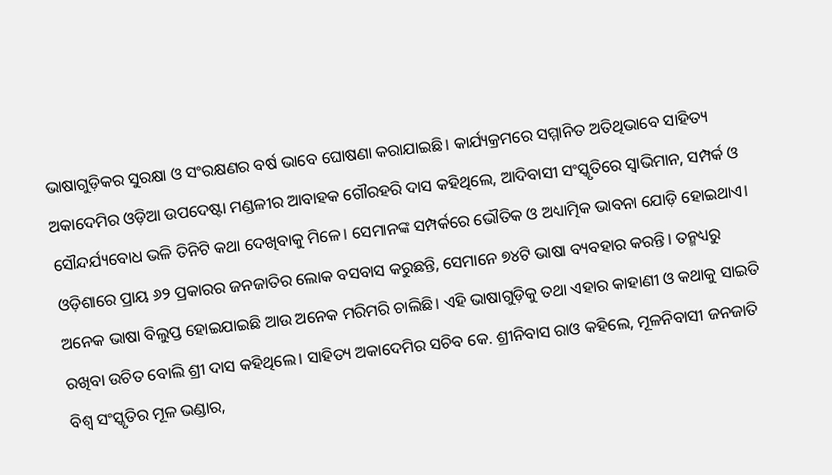ଭାଷାଗୁଡ଼ିକର ସୁରକ୍ଷା ଓ ସଂରକ୍ଷଣର ବର୍ଷ ଭାବେ ଘୋଷଣା କରାଯାଇଛି। କାର୍ଯ୍ୟକ୍ରମରେ ସମ୍ମାନିତ ଅତିଥିଭାବେ ସାହିତ୍ୟ ଅକାଦେମିର ଓଡ଼ିଆ ଉପଦେଷ୍ଟା ମଣ୍ଡଳୀର ଆବାହକ ଗୌରହରି ଦାସ କହିଥିଲେ, ଆଦିବାସୀ ସଂସ୍କୃତିରେ ସ୍ବାଭିମାନ, ସମ୍ପର୍କ ଓ ସୌନ୍ଦର୍ଯ୍ୟବୋଧ ଭଳି ତିନିଟି କଥା ଦେଖିବାକୁ ମିଳେ। ସେମାନଙ୍କ ସମ୍ପର୍କରେ ଭୌତିକ ଓ ଅଧ୍ୟାତ୍ମିକ ଭାବନା ଯୋଡ଼ି ହୋଇଥାଏ। ଓଡ଼ିଶାରେ ପ୍ରାୟ ୬୨ ପ୍ରକାରର ଜନଜାତିର ଲୋକ ବସବାସ କରୁଛନ୍ତି, ସେମାନେ ୭୪ଟି ଭାଷା ବ୍ୟବହାର କରନ୍ତି। ତନ୍ମଧ୍ୟରୁ ଅନେକ ଭାଷା ବିଲୁପ୍ତ ହୋଇଯାଇଛି ଆଉ ଅନେକ ମରିମରି ଚାଲିଛି। ଏହି ଭାଷାଗୁଡ଼ିକୁ ତଥା ଏହାର କାହାଣୀ ଓ କଥାକୁ ସାଇତି ରଖିବା ଉଚିତ ବୋଲି ଶ୍ରୀ ଦାସ କହିଥିଲେ। ସାହିତ୍ୟ ଅକାଦେମିର ସଚିବ କେ. ଶ୍ରୀନିବାସ ରାଓ କହିଲେ, ମୂଳନିବାସୀ ଜନଜାତି ବିଶ୍ୱ ସଂସ୍କୃତିର ମୂଳ ଭଣ୍ଡାର,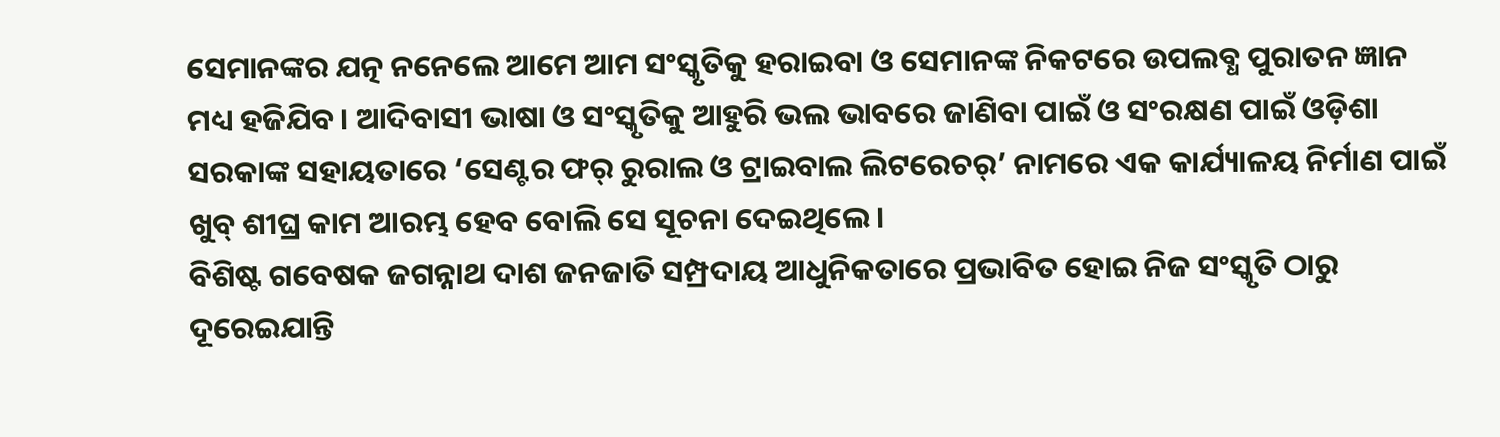ସେମାନଙ୍କର ଯତ୍ନ ନନେଲେ ଆମେ ଆମ ସଂସ୍କୃତିକୁ ହରାଇବା ଓ ସେମାନଙ୍କ ନିକଟରେ ଉପଲବ୍ଧ ପୁରାତନ ଜ୍ଞାନ ମଧ୍ୟ ହଜିଯିବ। ଆଦିବାସୀ ଭାଷା ଓ ସଂସ୍କୃତିକୁ ଆହୁରି ଭଲ ଭାବରେ ଜାଣିବା ପାଇଁ ଓ ସଂରକ୍ଷଣ ପାଇଁ ଓଡ଼ିଶା ସରକାଙ୍କ ସହାୟତାରେ ‘ସେଣ୍ଟର ଫର୍ ରୁରାଲ ଓ ଟ୍ରାଇବାଲ ଲିଟରେଚର୍’ ନାମରେ ଏକ କାର୍ଯ୍ୟାଳୟ ନିର୍ମାଣ ପାଇଁ ଖୁବ୍ ଶୀଘ୍ର କାମ ଆରମ୍ଭ ହେବ ବୋଲି ସେ ସୂଚନା ଦେଇଥିଲେ।
ବିଶିଷ୍ଟ ଗବେଷକ ଜଗନ୍ନାଥ ଦାଶ ଜନଜାତି ସମ୍ପ୍ରଦାୟ ଆଧୁନିକତାରେ ପ୍ରଭାବିତ ହୋଇ ନିଜ ସଂସ୍କୃତି ଠାରୁ ଦୂରେଇଯାନ୍ତି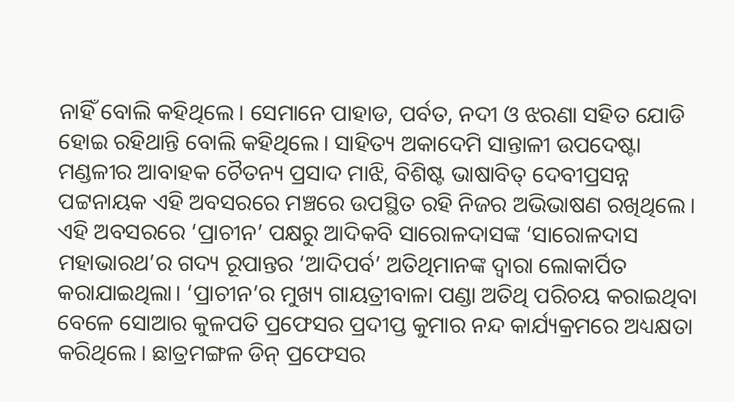ନାହିଁ ବୋଲି କହିଥିଲେ। ସେମାନେ ପାହାଡ, ପର୍ବତ, ନଦୀ ଓ ଝରଣା ସହିତ ଯୋଡି ହୋଇ ରହିଥାନ୍ତି ବୋଲି କହିଥିଲେ। ସାହିତ୍ୟ ଅକାଦେମି ସାନ୍ତାଳୀ ଉପଦେଷ୍ଟା ମଣ୍ଡଳୀର ଆବାହକ ଚୈତନ୍ୟ ପ୍ରସାଦ ମାଝି, ବିଶିଷ୍ଟ ଭାଷାବିତ୍ ଦେବୀପ୍ରସନ୍ନ ପଟ୍ଟନାୟକ ଏହି ଅବସରରେ ମଞ୍ଚରେ ଉପସ୍ଥିତ ରହି ନିଜର ଅଭିଭାଷଣ ରଖିଥିଲେ। ଏହି ଅବସରରେ ‘ପ୍ରାଚୀନ’ ପକ୍ଷରୁ ଆଦିକବି ସାରୋଳଦାସଙ୍କ ‘ସାରୋଳଦାସ ମହାଭାରଥ’ର ଗଦ୍ୟ ରୂପାନ୍ତର ‘ଆଦିପର୍ବ’ ଅତିଥିମାନଙ୍କ ଦ୍ୱାରା ଲୋକାର୍ପିତ କରାଯାଇଥିଲା। ‘ପ୍ରାଚୀନ’ର ମୁଖ୍ୟ ଗାୟତ୍ରୀବାଳା ପଣ୍ଡା ଅତିଥି ପରିଚୟ କରାଇଥିବା ବେଳେ ସୋଆର କୁଳପତି ପ୍ରଫେସର ପ୍ରଦୀପ୍ତ କୁମାର ନନ୍ଦ କାର୍ଯ୍ୟକ୍ରମରେ ଅଧ୍ୟକ୍ଷତା କରିଥିଲେ। ଛାତ୍ରମଙ୍ଗଳ ଡିନ୍ ପ୍ରଫେସର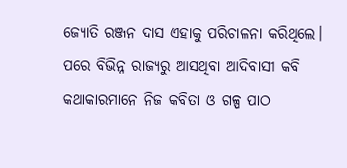ଜ୍ୟୋତି ରଞ୍ଜନ ଦାସ ଏହାକୁ ପରିଚାଳନା କରିଥିଲେ। ପରେ ବିଭିନ୍ନ ରାଜ୍ୟରୁ ଆସଥିବା ଆଦିବାସୀ କବି କଥାକାରମାନେ ନିଜ କବିତା ଓ ଗଳ୍ପ ପାଠ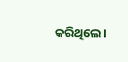କରିଥିଲେ।